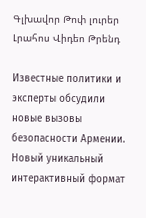Գլխավոր Թոփ լուրեր Լրահոս Վիդեո Թրենդ

Известные политики и эксперты обсудили новые вызовы безопасности Армении. Новый уникальный интерактивный формат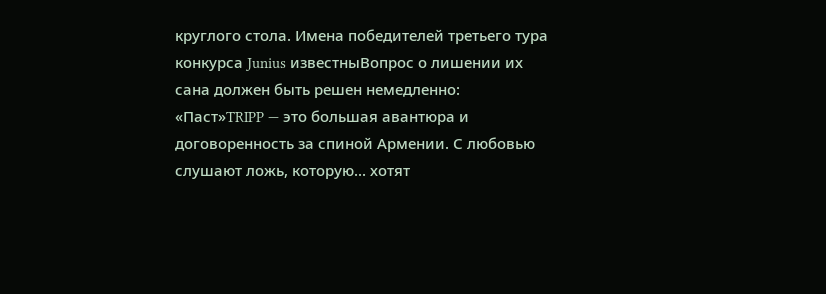круглого стола. Имена победителей третьего тура конкурса Junius известныВопрос о лишении их сана должен быть решен немедленно: «Паст»TRIPP — это большая авантюра и договоренность за спиной Армении. С любовью слушают ложь, которую... хотят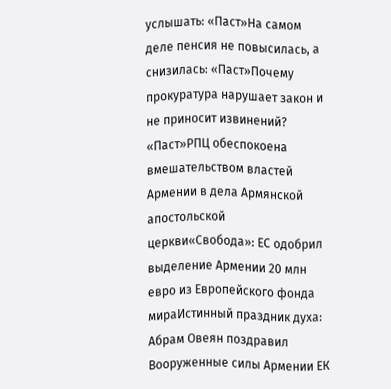услышать: «Паст»На самом деле пенсия не повысилась, а снизилась: «Паст»Почему прокуратура нарушает закон и не приносит извинений? «Паст»РПЦ обеспокоена вмешательством властей Армении в дела Армянской апостольской церкви«Свобода»: ЕС одобрил выделение Армении 20 млн евро из Европейского фонда мираИстинный праздник духа: Абрам Овеян поздравил Вооруженные силы Армении ЕК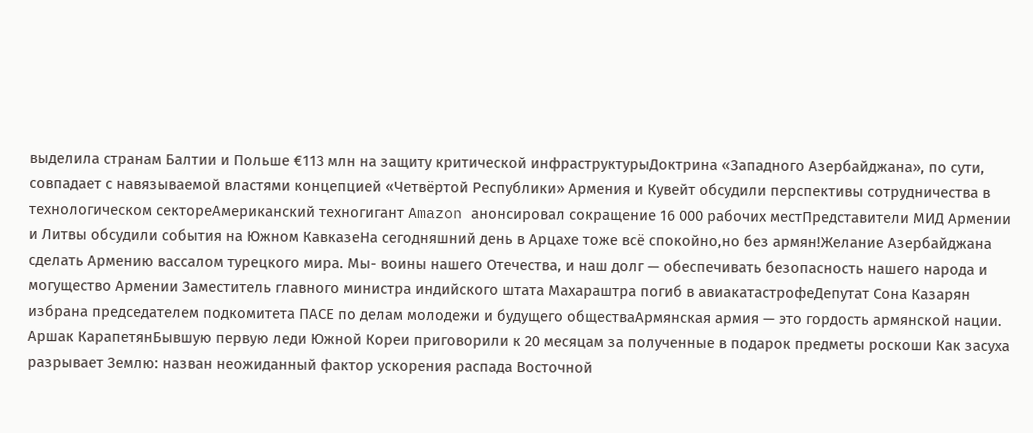выделила странам Балтии и Польше €113 млн на защиту критической инфраструктурыДоктрина «Западного Азербайджана», по сути, совпадает с навязываемой властями концепцией «Четвёртой Республики» Армения и Кувейт обсудили перспективы сотрудничества в технологическом сектореАмериканский техногигант Amazon анонсировал сокращение 16 000 рабочих местПредставители МИД Армении и Литвы обсудили события на Южном КавказеНа сегодняшний день в Арцахе тоже всё спокойно,но без армян!Желание Азербайджана сделать Армению вассалом турецкого мира. Мы- воины нашего Отечества, и наш долг — обеспечивать безопасность нашего народа и могущество Армении Заместитель главного министра индийского штата Махараштра погиб в авиакатастрофеДепутат Сона Казарян избрана председателем подкомитета ПАСЕ по делам молодежи и будущего обществаАрмянская армия — это гордость армянской нации. Аршак КарапетянБывшую первую леди Южной Кореи приговорили к 20 месяцам за полученные в подарок предметы роскоши Как засуха разрывает Землю: назван неожиданный фактор ускорения распада Восточной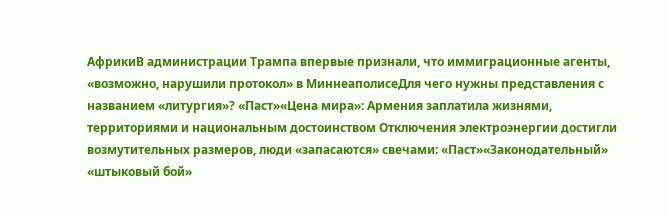АфрикиВ администрации Трампа впервые признали, что иммиграционные агенты, «возможно, нарушили протокол» в МиннеаполисеДля чего нужны представления с названием «литургия»? «Паст»«Цена мира»: Армения заплатила жизнями, территориями и национальным достоинством Отключения электроэнергии достигли возмутительных размеров, люди «запасаются» свечами: «Паст»«Законодательный» «штыковый бой»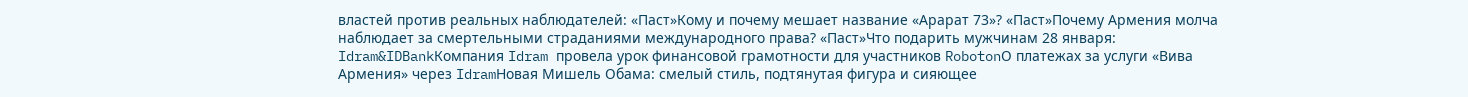властей против реальных наблюдателей: «Паст»Кому и почему мешает название «Арарат 73»? «Паст»Почему Армения молча наблюдает за смертельными страданиями международного права? «Паст»Что подарить мужчинам 28 января: Idram&IDBankКомпания Idram провела урок финансовой грамотности для участников RobotonО платежах за услуги «Вива Армения» через IdramНовая Мишель Обама: смелый стиль, подтянутая фигура и сияющее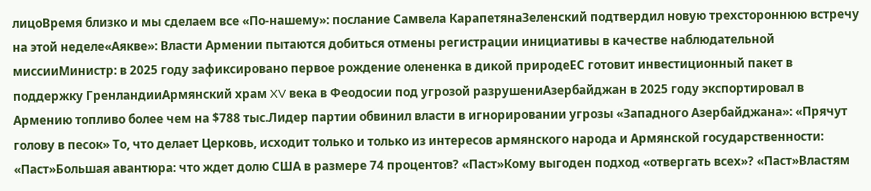лицоВремя близко и мы сделаем все «По-нашему»: послание Самвела КарапетянаЗеленский подтвердил новую трехстороннюю встречу на этой неделе«Аякве»: Власти Армении пытаются добиться отмены регистрации инициативы в качестве наблюдательной миссииМинистр: в 2025 году зафиксировано первое рождение олененка в дикой природеЕС готовит инвестиционный пакет в поддержку ГренландииАрмянский храм XV века в Феодосии под угрозой разрушениАзербайджан в 2025 году экспортировал в Армению топливо более чем на $788 тыс.Лидер партии обвинил власти в игнорировании угрозы «Западного Азербайджана»: «Прячут голову в песок» То, что делает Церковь, исходит только и только из интересов армянского народа и Армянской государственности: «Паст»Большая авантюра: что ждет долю США в размере 74 процентов? «Паст»Кому выгоден подход «отвергать всех»? «Паст»Властям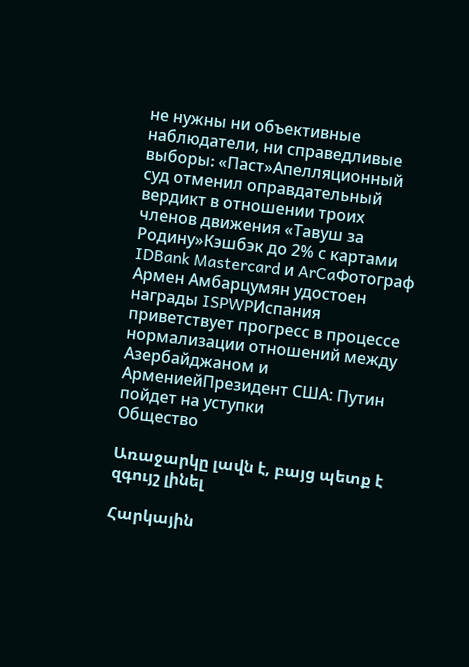не нужны ни объективные наблюдатели, ни справедливые выборы։ «Паст»Апелляционный суд отменил оправдательный вердикт в отношении троих членов движения «Тавуш за Родину»Кэшбэк до 2% с картами IDBank Mastercard и ArCaФотограф Армен Амбарцумян удостоен награды ISPWPИспания приветствует прогресс в процессе нормализации отношений между Азербайджаном и АрмениейПрезидент США: Путин пойдет на уступки
Общество

Առաջարկը լավն է, բայց պետք է զգույշ լինել

Հարկային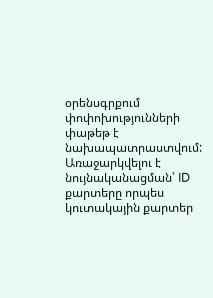օրենսգրքում փոփոխությունների փաթեթ է նախապատրաստվում: Առաջարկվելու է նույնականացման՝ ID քարտերը որպես կուտակային քարտեր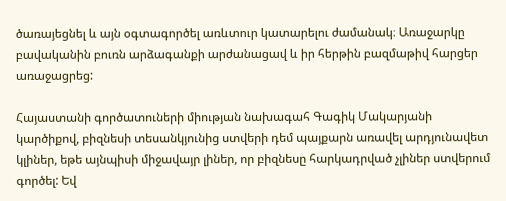ծառայեցնել և այն օգտագործել առևտուր կատարելու ժամանակ։ Առաջարկը բավականին բուռն արձագանքի արժանացավ և իր հերթին բազմաթիվ հարցեր առաջացրեց:

Հայաստանի գործատուների միության նախագահ Գագիկ Մակարյանի կարծիքով, բիզնեսի տեսանկյունից ստվերի դեմ պայքարն առավել արդյունավետ կլիներ, եթե այնպիսի միջավայր լիներ, որ բիզնեսը հարկադրված չլիներ ստվերում գործել: Եվ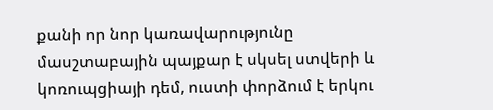քանի որ նոր կառավարությունը մասշտաբային պայքար է սկսել ստվերի և կոռուպցիայի դեմ, ուստի փորձում է երկու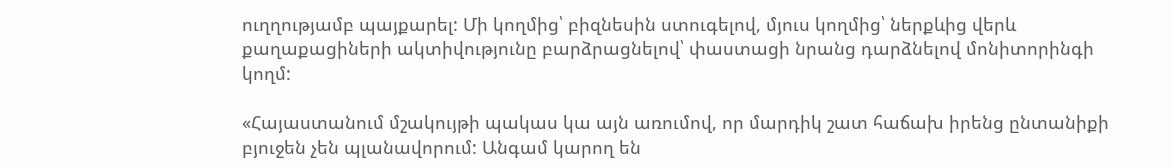ուղղությամբ պայքարել: Մի կողմից՝ բիզնեսին ստուգելով, մյուս կողմից՝ ներքևից վերև քաղաքացիների ակտիվությունը բարձրացնելով՝ փաստացի նրանց դարձնելով մոնիտորինգի կողմ:

«Հայաստանում մշակույթի պակաս կա այն առումով, որ մարդիկ շատ հաճախ իրենց ընտանիքի բյուջեն չեն պլանավորում: Անգամ կարող են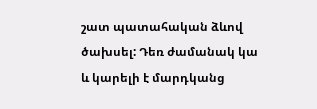շատ պատահական ձևով ծախսել: Դեռ ժամանակ կա և կարելի է մարդկանց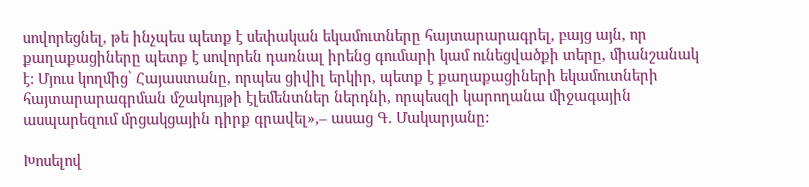սովորեցնել, թե ինչպես պետք է սեփական եկամուտները հայտարարագրել, բայց այն, որ քաղաքացիները պետք է սովորեն դառնալ իրենց գումարի կամ ունեցվածքի տերը, միանշանակ է: Մյուս կողմից՝ Հայաստանը, որպես ցիվիլ երկիր, պետք է քաղաքացիների եկամուտների հայտարարագրման մշակույթի էլեմենտներ ներդնի, որպեսզի կարողանա միջագային ասպարեզում մրցակցային դիրք գրավել»,– ասաց Գ. Մակարյանը:

Խոսելով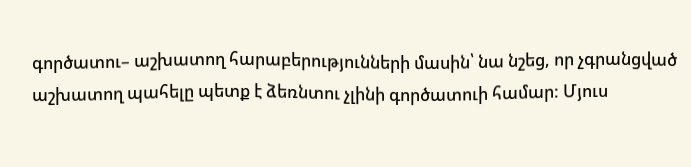գործատու– աշխատող հարաբերությունների մասին՝ նա նշեց, որ չգրանցված աշխատող պահելը պետք է ձեռնտու չլինի գործատուի համար: Մյուս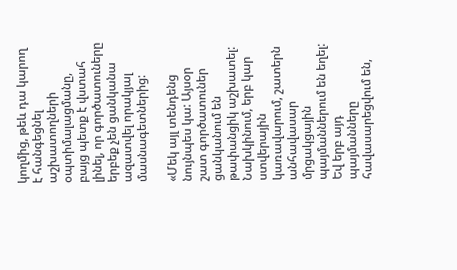կողմից, թեև դա կարող է հանգեցնել աշխատողների օպտիմալացմանը, բայց պետք է վստահ լինել, որ գործատուները երբեք չեն ցանկանա ազատվել որակյալ մասնագետներից:

«Մեկ այլ տենդենց նույնպես կա: Այսօր շատ գործատուներ ցանկանում են թափանցիկ աշխատել: Նախկինում, երբ կար ստվերային կառավարում, շատերն անհավասար մրցակցային պայմաններում են եղել: Եվ երբ այդ պայմանները հավասարեցվում են,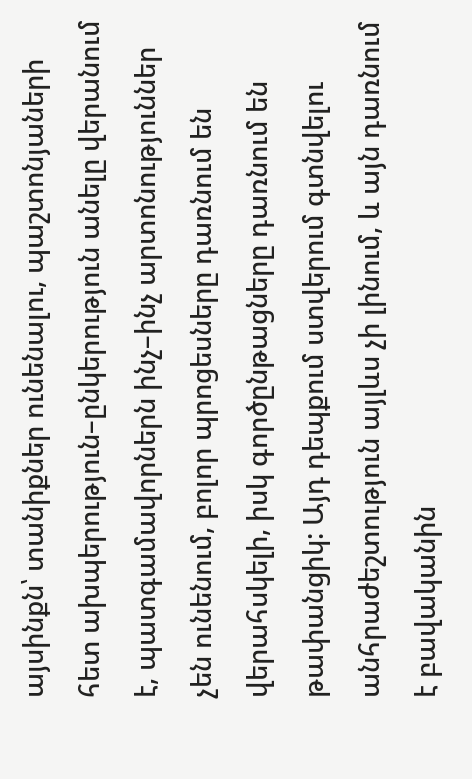այսինքն՝ տանիքներ ունենալու, պաշտոնյաների հետ ախպերություն–ընկերություն անելը վերանում է, պատգամավորներն ինչ–ինչ արտոնություններ չեն ունենում, բոլոր պրոցեսները դառնում են վերահսկելի, իսկ գործընթացները դառնում են թափանցիկ: Այդ դեպքում ստվերում գտնվելու անհրաժեշտություն այլևս չի լինում, և այն դառնում է բավականին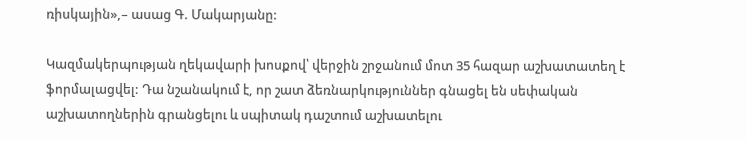ռիսկային»,– ասաց Գ. Մակարյանը:

Կազմակերպության ղեկավարի խոսքով՝ վերջին շրջանում մոտ 35 հազար աշխատատեղ է ֆորմալացվել: Դա նշանակում է, որ շատ ձեռնարկություններ գնացել են սեփական աշխատողներին գրանցելու և սպիտակ դաշտում աշխատելու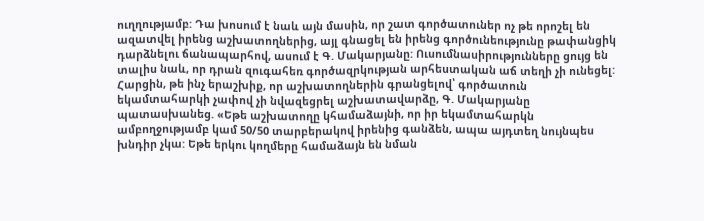ուղղությամբ: Դա խոսում է նաև այն մասին, որ շատ գործատուներ ոչ թե որոշել են ազատվել իրենց աշխատողներից, այլ գնացել են իրենց գործունեությունը թափանցիկ դարձնելու ճանապարհով, ասում է Գ. Մակարյանը: Ուսումնասիրությունները ցույց են տալիս նաև, որ դրան զուգահեռ գործազրկության արհեստական աճ տեղի չի ունեցել: Հարցին, թե ինչ երաշխիք, որ աշխատողներին գրանցելով՝ գործատուն եկամտահարկի չափով չի նվազեցրել աշխատավարձը, Գ. Մակարյանը պատասխանեց. «Եթե աշխատողը կհամաձայնի, որ իր եկամտահարկն ամբողջությամբ կամ 50/50 տարբերակով իրենից գանձեն, ապա այդտեղ նույնպես խնդիր չկա: Եթե երկու կողմերը համաձայն են նման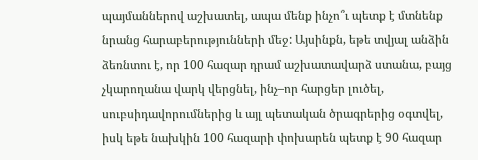պայմաններով աշխատել, ապա մենք ինչո՞ւ պետք է մտնենք նրանց հարաբերությունների մեջ: Այսինքն, եթե տվյալ անձին ձեռնտու է, որ 100 հազար դրամ աշխատավարձ ստանա, բայց չկարողանա վարկ վերցնել, ինչ–որ հարցեր լուծել, սուբսիդավորումներից և այլ պետական ծրագրերից օգտվել, իսկ եթե նախկին 100 հազարի փոխարեն պետք է 90 հազար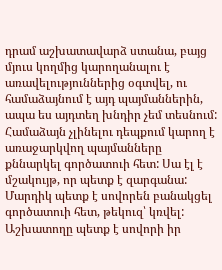դրամ աշխատավարձ ստանա, բայց մյուս կողմից կարողանալու է առավելություններից օգտվել, ու համաձայնում է այդ պայմաններին, ապա ես այդտեղ խնդիր չեմ տեսնում: Համաձայն չլինելու դեպքում կարող է առաջարկվող պայմանները քննարկել գործատուի հետ: Սա էլ է մշակույթ, որ պետք է զարգանա: Մարդիկ պետք է սովորեն բանակցել գործատուի հետ, թեկուզ՝ կռվել: Աշխատողը պետք է սովորի իր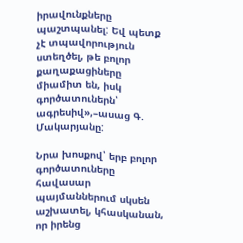իրավունքները պաշտպանել: Եվ պետք չէ տպավորություն ստեղծել, թե բոլոր քաղաքացիները միամիտ են, իսկ գործատուներն՝ ագրեսիվ»,–ասաց Գ. Մակարյանը:

Նրա խոսքով՝ երբ բոլոր գործատուները հավասար պայմաններում սկսեն աշխատել, կհասկանան, որ իրենց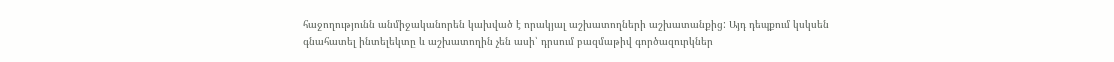հաջողությունն անմիջականորեն կախված է որակյալ աշխատողների աշխատանքից: Այդ դեպքում կսկսեն գնահատել ինտելեկտը և աշխատողին չեն ասի՝ դրսում բազմաթիվ գործազուրկներ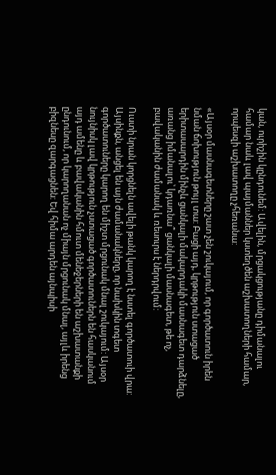կան, ուրիշին կընդունեմ: Ավելին, մրցակցությանը դիմանալու համար նաև լավ պայմաններ կստեղծեն աշխատողների համար, որպեսզի աշխատողը չհեռանա:

«Այսօր մասնագետները շատ չեն շուկայում, որ գործատուն իրեն նման ճոխություն թույլ տա: Բացի այդ, կրթություն ստացած երիտասարդին մինչև ցանկալի մակարդակի մասնագետ դարձնելը, առանց իմանալու՝ կդառնա՞ ցանկալի մասնագետ, թե ոչ, բավականին ժամանակ և ռեսուրս է ներդրվում:

Ուստի նրան կորցնելն ավելի թանկ կարող է նստել գործատուի վրա: Այսինքն, անցել են այն ժամանակները, որ նախկին տգետ գործատուները կարող են միշտ մրցունակ մնալ շուկայում: Այսօր նույնիսկ լավ կրթություն չստացած գործատուներն են հասկանում այդ ամենը և բավականին հմուտ մենեջերների են աշխատանքի ընդունում, որ կարողանան ոչ միայն մրցունակ մնալ, այլև իրենց բիզնեսը զարգացնեն: Եվ հիմա արդեն այնպիսի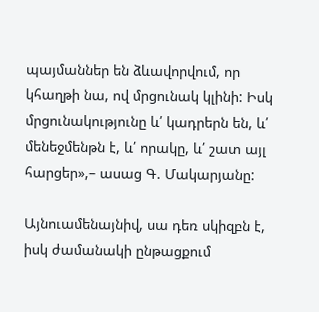պայմաններ են ձևավորվում, որ կհաղթի նա, ով մրցունակ կլինի: Իսկ մրցունակությունը և՛ կադրերն են, և՛ մենեջմենթն է, և՛ որակը, և՛ շատ այլ հարցեր»,– ասաց Գ. Մակարյանը:

Այնուամենայնիվ, սա դեռ սկիզբն է, իսկ ժամանակի ընթացքում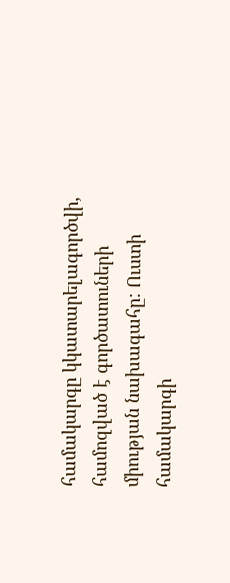համակարգը կկատարելագործվի, համոզված է գործատուների միության նախագահը: Ուստի համակարգի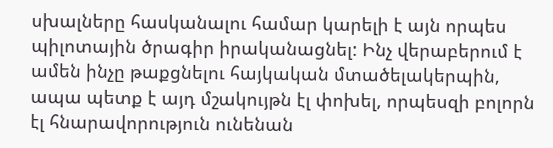սխալները հասկանալու համար կարելի է այն որպես պիլոտային ծրագիր իրականացնել: Ինչ վերաբերում է ամեն ինչը թաքցնելու հայկական մտածելակերպին, ապա պետք է այդ մշակույթն էլ փոխել, որպեսզի բոլորն էլ հնարավորություն ունենան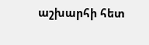աշխարհի հետ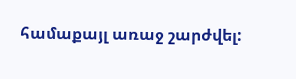համաքայլ առաջ շարժվել: